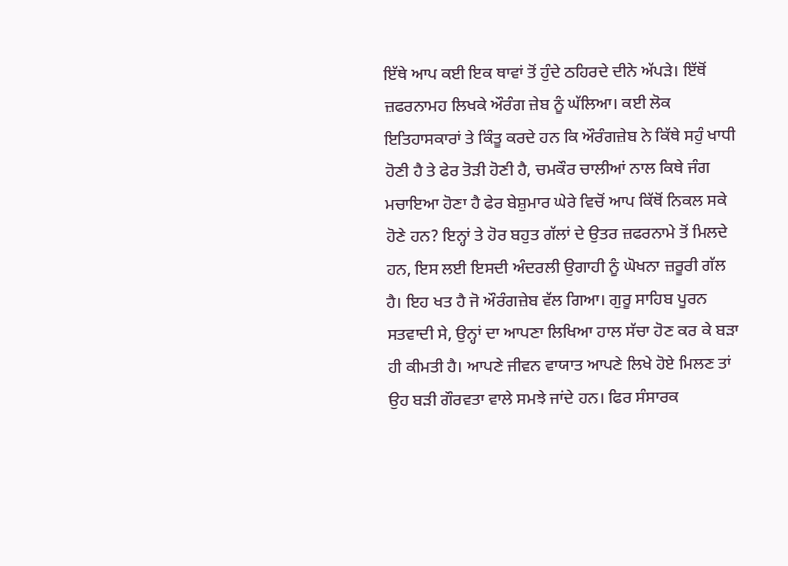ਇੱਥੇ ਆਪ ਕਈ ਇਕ ਥਾਵਾਂ ਤੋਂ ਹੁੰਦੇ ਠਹਿਰਦੇ ਦੀਨੇ ਅੱਪੜੇ। ਇੱਥੋਂ ਜ਼ਫਰਨਾਮਹ ਲਿਖਕੇ ਔਰੰਗ ਜ਼ੇਬ ਨੂੰ ਘੱਲਿਆ। ਕਈ ਲੋਕ ਇਤਿਹਾਸਕਾਰਾਂ ਤੇ ਕਿੰਤੂ ਕਰਦੇ ਹਨ ਕਿ ਔਰੰਗਜ਼ੇਬ ਨੇ ਕਿੱਥੇ ਸਹੁੰ ਖਾਧੀ ਹੋਣੀ ਹੈ ਤੇ ਫੇਰ ਤੋੜੀ ਹੋਣੀ ਹੈ, ਚਮਕੌਰ ਚਾਲੀਆਂ ਨਾਲ ਕਿਥੇ ਜੰਗ ਮਚਾਇਆ ਹੋਣਾ ਹੈ ਫੇਰ ਬੇਸ਼ੁਮਾਰ ਘੇਰੇ ਵਿਚੋਂ ਆਪ ਕਿੱਥੋਂ ਨਿਕਲ ਸਕੇ ਹੋਣੇ ਹਨ? ਇਨ੍ਹਾਂ ਤੇ ਹੋਰ ਬਹੁਤ ਗੱਲਾਂ ਦੇ ਉਤਰ ਜ਼ਫਰਨਾਮੇ ਤੋਂ ਮਿਲਦੇ ਹਨ, ਇਸ ਲਈ ਇਸਦੀ ਅੰਦਰਲੀ ਉਗਾਹੀ ਨੂੰ ਘੋਖਨਾ ਜ਼ਰੂਰੀ ਗੱਲ ਹੈ। ਇਹ ਖਤ ਹੈ ਜੋ ਔਰੰਗਜ਼ੇਬ ਵੱਲ ਗਿਆ। ਗੁਰੂ ਸਾਹਿਬ ਪੂਰਨ ਸਤਵਾਦੀ ਸੇ, ਉਨ੍ਹਾਂ ਦਾ ਆਪਣਾ ਲਿਖਿਆ ਹਾਲ ਸੱਚਾ ਹੋਣ ਕਰ ਕੇ ਬੜਾ ਹੀ ਕੀਮਤੀ ਹੈ। ਆਪਣੇ ਜੀਵਨ ਵਾਯਾਤ ਆਪਣੇ ਲਿਖੇ ਹੋਏ ਮਿਲਣ ਤਾਂ ਉਹ ਬੜੀ ਗੌਰਵਤਾ ਵਾਲੇ ਸਮਝੇ ਜਾਂਦੇ ਹਨ। ਫਿਰ ਸੰਸਾਰਕ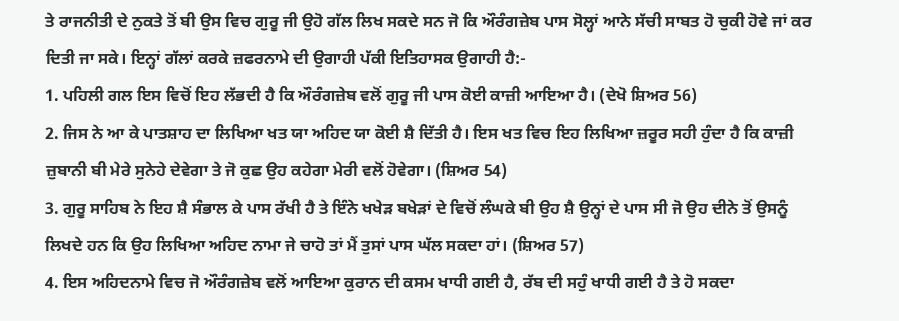ਤੇ ਰਾਜਨੀਤੀ ਦੇ ਨੁਕਤੇ ਤੋਂ ਬੀ ਉਸ ਵਿਚ ਗੁਰੂ ਜੀ ਉਹੋ ਗੱਲ ਲਿਖ ਸਕਦੇ ਸਨ ਜੋ ਕਿ ਔਰੰਗਜ਼ੇਬ ਪਾਸ ਸੋਲ੍ਹਾਂ ਆਨੇ ਸੱਚੀ ਸਾਬਤ ਹੋ ਚੁਕੀ ਹੋਵੇ ਜਾਂ ਕਰ ਦਿਤੀ ਜਾ ਸਕੇ। ਇਨ੍ਹਾਂ ਗੱਲਾਂ ਕਰਕੇ ਜ਼ਫਰਨਾਮੇ ਦੀ ਉਗਾਹੀ ਪੱਕੀ ਇਤਿਹਾਸਕ ਉਗਾਹੀ ਹੈ:-
1. ਪਹਿਲੀ ਗਲ ਇਸ ਵਿਚੋਂ ਇਹ ਲੱਭਦੀ ਹੈ ਕਿ ਔਰੰਗਜ਼ੇਬ ਵਲੋਂ ਗੁਰੂ ਜੀ ਪਾਸ ਕੋਈ ਕਾਜ਼ੀ ਆਇਆ ਹੈ। (ਦੇਖੋ ਸ਼ਿਅਰ 56)
2. ਜਿਸ ਨੇ ਆ ਕੇ ਪਾਤਸ਼ਾਹ ਦਾ ਲਿਖਿਆ ਖਤ ਯਾ ਅਹਿਦ ਯਾ ਕੋਈ ਸ਼ੈ ਦਿੱਤੀ ਹੈ। ਇਸ ਖਤ ਵਿਚ ਇਹ ਲਿਖਿਆ ਜ਼ਰੂਰ ਸਹੀ ਹੁੰਦਾ ਹੈ ਕਿ ਕਾਜ਼ੀ ਜ਼ੁਬਾਨੀ ਬੀ ਮੇਰੇ ਸੁਨੇਹੇ ਦੇਵੇਗਾ ਤੇ ਜੋ ਕੁਛ ਉਹ ਕਹੇਗਾ ਮੇਰੀ ਵਲੋਂ ਹੋਵੇਗਾ। (ਸ਼ਿਅਰ 54)
3. ਗੁਰੂ ਸਾਹਿਬ ਨੇ ਇਹ ਸ਼ੈ ਸੰਭਾਲ ਕੇ ਪਾਸ ਰੱਖੀ ਹੈ ਤੇ ਇੰਨੇ ਖਖੇੜ ਬਖੇੜਾਂ ਦੇ ਵਿਚੋਂ ਲੰਘਕੇ ਬੀ ਉਹ ਸ਼ੈ ਉਨ੍ਹਾਂ ਦੇ ਪਾਸ ਸੀ ਜੋ ਉਹ ਦੀਨੇ ਤੋਂ ਉਸਨੂੰ ਲਿਖਦੇ ਹਨ ਕਿ ਉਹ ਲਿਖਿਆ ਅਹਿਦ ਨਾਮਾ ਜੇ ਚਾਹੋ ਤਾਂ ਮੈਂ ਤੁਸਾਂ ਪਾਸ ਘੱਲ ਸਕਦਾ ਹਾਂ। (ਸ਼ਿਅਰ 57)
4. ਇਸ ਅਹਿਦਨਾਮੇ ਵਿਚ ਜੋ ਔਰੰਗਜ਼ੇਬ ਵਲੋਂ ਆਇਆ ਕੁਰਾਨ ਦੀ ਕਸਮ ਖਾਧੀ ਗਈ ਹੈ, ਰੱਬ ਦੀ ਸਹੁੰ ਖਾਧੀ ਗਈ ਹੈ ਤੇ ਹੋ ਸਕਦਾ